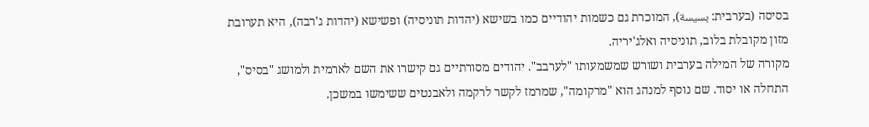בסיסה (בערבית: بسيسة), המוכרת גם כשמות יהודיים כמו בשישא (יהדות תוניסיה) ופשישא (יהדות ג'רבה), היא תערובת מזון מקובלת בלוב, תוניסיה ואלג'יריה.
מקורה של המילה בערבית ושורש שמשמעותו "לערבב". יהודים מסורתיים גם קישרו את השם לארמית ולמושג "בסיס", התחלה או יסוד. שם נוסף למנהג הוא "מרקומה", שמרמז לקשר לרקמה ולאבנטים ששימשו במשכן.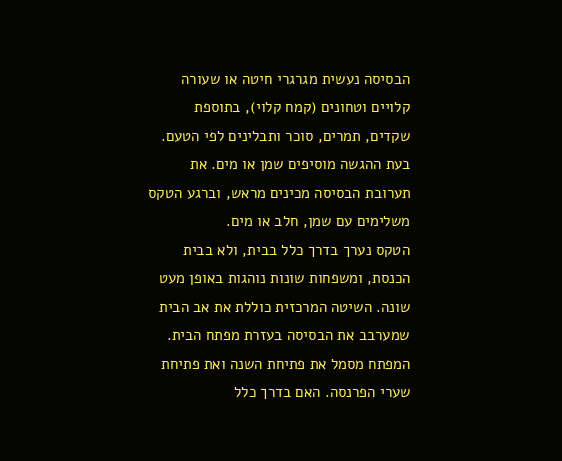הבסיסה נעשית מגרגרי חיטה או שעורה קלויים וטחונים (קמח קלוי), בתוספת שקדים, תמרים, סוכר ותבלינים לפי הטעם. בעת ההגשה מוסיפים שמן או מים. את תערובת הבסיסה מכינים מראש, וברגע הטקס משלימים עם שמן, חלב או מים.
הטקס נערך בדרך כלל בבית, ולא בבית הכנסת, ומשפחות שונות נוהגות באופן מעט שונה. השיטה המרכזית כוללת את אב הבית שמערבב את הבסיסה בעזרת מפתח הבית. המפתח מסמל את פתיחת השנה ואת פתיחת שערי הפרנסה. האם בדרך כלל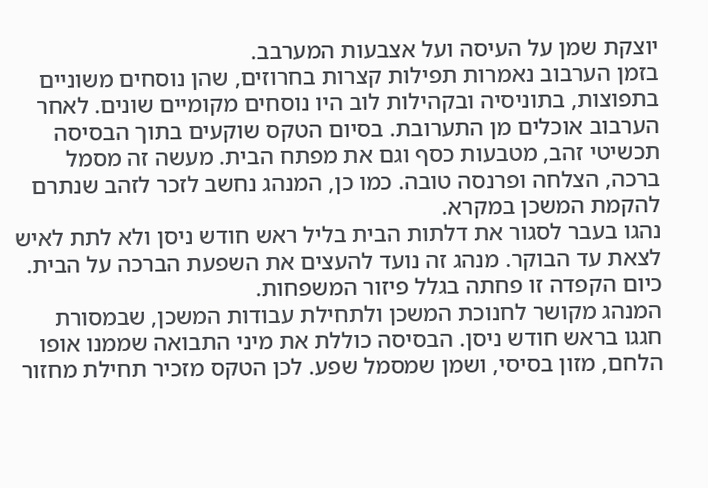יוצקת שמן על העיסה ועל אצבעות המערבב.
בזמן הערבוב נאמרות תפילות קצרות בחרוזים, שהן נוסחים משוניים בתפוצות, בתוניסיה ובקהילות לוב היו נוסחים מקומיים שונים. לאחר הערבוב אוכלים מן התערובת. בסיום הטקס שוקעים בתוך הבסיסה תכשיטי זהב, מטבעות כסף וגם את מפתח הבית. מעשה זה מסמל ברכה, הצלחה ופרנסה טובה. כמו כן, המנהג נחשב לזכר לזהב שנתרם להקמת המשכן במקרא.
נהגו בעבר לסגור את דלתות הבית בליל ראש חודש ניסן ולא לתת לאיש לצאת עד הבוקר. מנהג זה נועד להעצים את השפעת הברכה על הבית. כיום הקפדה זו פחתה בגלל פיזור המשפחות.
המנהג מקושר לחנוכת המשכן ולתחילת עבודות המשכן, שבמסורת חגגו בראש חודש ניסן. הבסיסה כוללת את מיני התבואה שממנו אופו הלחם, מזון בסיסי, ושמן שמסמל שפע. לכן הטקס מזכיר תחילת מחזור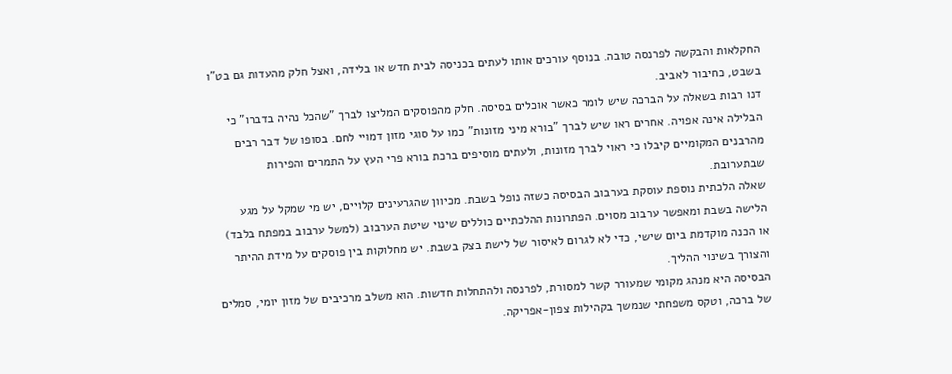החקלאות והבקשה לפרנסה טובה. בנוסף עורכים אותו לעתים בכניסה לבית חדש או בלידה, ואצל חלק מהעדות גם בט"ו בשבט, כחיבור לאביב.
דנו רבות בשאלה על הברכה שיש לומר כאשר אוכלים בסיסה. חלק מהפוסקים המליצו לברך "שהכל נהיה בדברו" כי הבלילה אינה אפויה. אחרים ראו שיש לברך "בורא מיני מזונות" כמו על סוגי מזון דמויי לחם. בסופו של דבר רבים מהרבנים המקומיים קיבלו כי ראוי לברך מזונות, ולעתים מוסיפים ברכת בורא פרי העץ על התמרים והפירות שבתערובת.
שאלה הלכתית נוספת עוסקת בערבוב הבסיסה כשזה נופל בשבת. מכיוון שהגרעינים קלויים, יש מי שמקל על מגע הלישה בשבת ומאפשר ערבוב מסוים. הפתרונות ההלכתיים כוללים שינוי שיטת הערבוב (למשל ערבוב במפתח בלבד) או הכנה מוקדמת ביום שישי, כדי לא לגרום לאיסור של לישת בצק בשבת. יש מחלוקות בין פוסקים על מידת ההיתר והצורך בשינוי ההליך.
הבסיסה היא מנהג מקומי שמעורר קשר למסורת, לפרנסה ולהתחלות חדשות. הוא משלב מרכיבים של מזון יומי, סמלים של ברכה, וטקס משפחתי שנמשך בקהילות צפון‑אפריקה.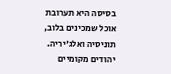בסיסה היא תערובת אוכל שמכינים בלוב, תוניסיה ואלג'יריה. יהודים מקומיים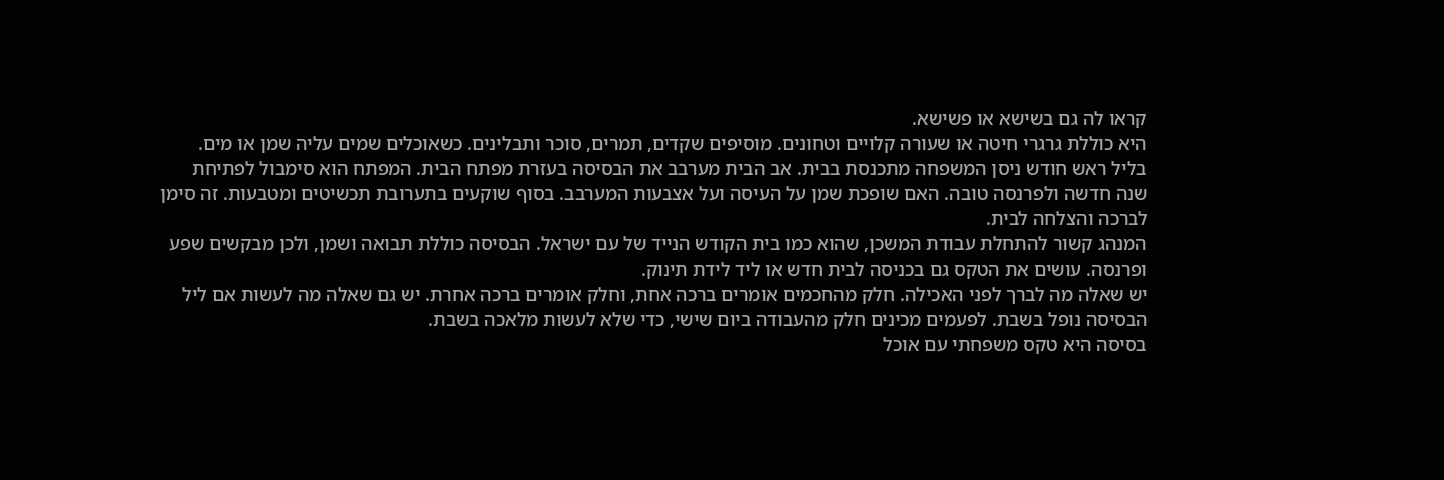קראו לה גם בשישא או פשישא.
היא כוללת גרגרי חיטה או שעורה קלויים וטחונים. מוסיפים שקדים, תמרים, סוכר ותבלינים. כשאוכלים שמים עליה שמן או מים.
בליל ראש חודש ניסן המשפחה מתכנסת בבית. אב הבית מערבב את הבסיסה בעזרת מפתח הבית. המפתח הוא סימבול לפתיחת שנה חדשה ולפרנסה טובה. האם שופכת שמן על העיסה ועל אצבעות המערבב. בסוף שוקעים בתערובת תכשיטים ומטבעות. זה סימן לברכה והצלחה לבית.
המנהג קשור להתחלת עבודת המשכן, שהוא כמו בית הקודש הנייד של עם ישראל. הבסיסה כוללת תבואה ושמן, ולכן מבקשים שפע ופרנסה. עושים את הטקס גם בכניסה לבית חדש או ליד לידת תינוק.
יש שאלה מה לברך לפני האכילה. חלק מהחכמים אומרים ברכה אחת, וחלק אומרים ברכה אחרת. יש גם שאלה מה לעשות אם ליל הבסיסה נופל בשבת. לפעמים מכינים חלק מהעבודה ביום שישי, כדי שלא לעשות מלאכה בשבת.
בסיסה היא טקס משפחתי עם אוכל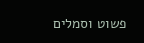פשוט וסמלים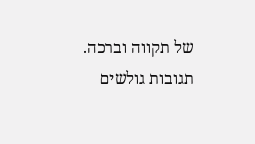של תקווה וברכה.
תגובות גולשים